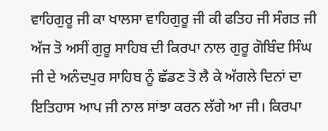ਵਾਹਿਗੁਰੂ ਜੀ ਕਾ ਖਾਲਸਾ ਵਾਹਿਗੁਰੂ ਜੀ ਕੀ ਫਤਿਹ ਜੀ ਸੰਗਤ ਜੀ ਅੱਜ ਤੋ ਅਸੀਂ ਗੁਰੂ ਸਾਹਿਬ ਦੀ ਕਿਰਪਾ ਨਾਲ ਗੁਰੂ ਗੋਬਿੰਦ ਸਿੰਘ ਜੀ ਦੇ ਅਨੰਦਪੁਰ ਸਾਹਿਬ ਨੂੰ ਛੱਡਣ ਤੋ ਲੈ ਕੇ ਅੱਗਲੇ ਦਿਨਾਂ ਦਾ ਇਤਿਹਾਸ ਆਪ ਜੀ ਨਾਲ ਸਾਂਝਾ ਕਰਨ ਲੱਗੇ ਆ ਜੀ। ਕਿਰਪਾ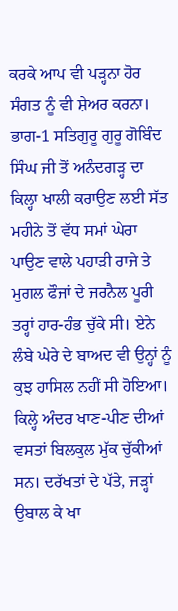ਕਰਕੇ ਆਪ ਵੀ ਪੜ੍ਹਨਾ ਹੋਰ ਸੰਗਤ ਨੂੰ ਵੀ ਸ਼ੇਅਰ ਕਰਨਾ।
ਭਾਗ-1 ਸਤਿਗੁਰੂ ਗੁਰੂ ਗੋਬਿੰਦ ਸਿੰਘ ਜੀ ਤੋਂ ਅਨੰਦਗੜ੍ਹ ਦਾ ਕਿਲ੍ਹਾ ਖਾਲੀ ਕਰਾਉਣ ਲਈ ਸੱਤ ਮਹੀਨੇ ਤੋਂ ਵੱਧ ਸਮਾਂ ਘੇਰਾ ਪਾਉਣ ਵਾਲੇ ਪਹਾੜੀ ਰਾਜੇ ਤੇ ਮੁਗਲ ਫੌਜਾਂ ਦੇ ਜਰਨੈਲ ਪੂਰੀ ਤਰ੍ਹਾਂ ਹਾਰ-ਹੰਭ ਚੁੱਕੇ ਸੀ। ਏਨੇ ਲੰਬੇ ਘੇਰੇ ਦੇ ਬਾਅਦ ਵੀ ਉਨ੍ਹਾਂ ਨੂੰ ਕੁਝ ਹਾਸਿਲ ਨਹੀਂ ਸੀ ਹੋਇਆ। ਕਿਲ੍ਹੇ ਅੰਦਰ ਖਾਣ-ਪੀਣ ਦੀਆਂ ਵਸਤਾਂ ਬਿਲਕੁਲ ਮੁੱਕ ਚੁੱਕੀਆਂ ਸਨ। ਦਰੱਖਤਾਂ ਦੇ ਪੱਤੇ, ਜੜ੍ਹਾਂ ਉਬਾਲ ਕੇ ਖਾ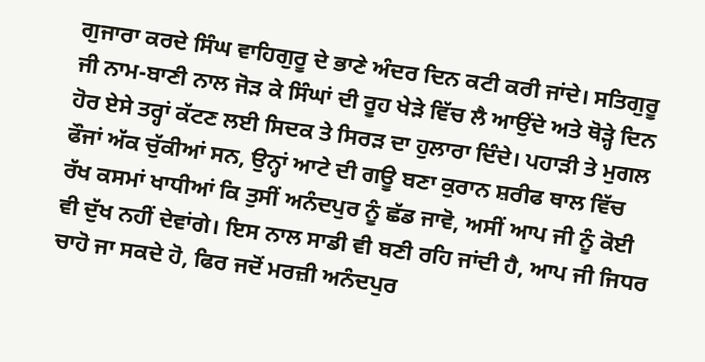ਗੁਜਾਰਾ ਕਰਦੇ ਸਿੰਘ ਵਾਹਿਗੁਰੂ ਦੇ ਭਾਣੇ ਅੰਦਰ ਦਿਨ ਕਟੀ ਕਰੀ ਜਾਂਦੇ। ਸਤਿਗੁਰੂ ਜੀ ਨਾਮ-ਬਾਣੀ ਨਾਲ ਜੋੜ ਕੇ ਸਿੰਘਾਂ ਦੀ ਰੂਹ ਖੇੜੇ ਵਿੱਚ ਲੈ ਆਉਂਦੇ ਅਤੇ ਥੋੜ੍ਹੇ ਦਿਨ ਹੋਰ ਏਸੇ ਤਰ੍ਹਾਂ ਕੱਟਣ ਲਈ ਸਿਦਕ ਤੇ ਸਿਰੜ ਦਾ ਹੁਲਾਰਾ ਦਿੰਦੇ। ਪਹਾੜੀ ਤੇ ਮੁਗਲ ਫੌਜਾਂ ਅੱਕ ਚੁੱਕੀਆਂ ਸਨ, ਉਨ੍ਹਾਂ ਆਟੇ ਦੀ ਗਊ ਬਣਾ ਕੁਰਾਨ ਸ਼ਰੀਫ ਥਾਲ ਵਿੱਚ ਰੱਖ ਕਸਮਾਂ ਖਾਧੀਆਂ ਕਿ ਤੁਸੀਂ ਅਨੰਦਪੁਰ ਨੂੰ ਛੱਡ ਜਾਵੋ, ਅਸੀਂ ਆਪ ਜੀ ਨੂੰ ਕੋਈ ਵੀ ਦੁੱਖ ਨਹੀਂ ਦੇਵਾਂਗੇ। ਇਸ ਨਾਲ ਸਾਡੀ ਵੀ ਬਣੀ ਰਹਿ ਜਾਂਦੀ ਹੈ, ਆਪ ਜੀ ਜਿਧਰ ਚਾਹੋ ਜਾ ਸਕਦੇ ਹੋ, ਫਿਰ ਜਦੋਂ ਮਰਜ਼ੀ ਅਨੰਦਪੁਰ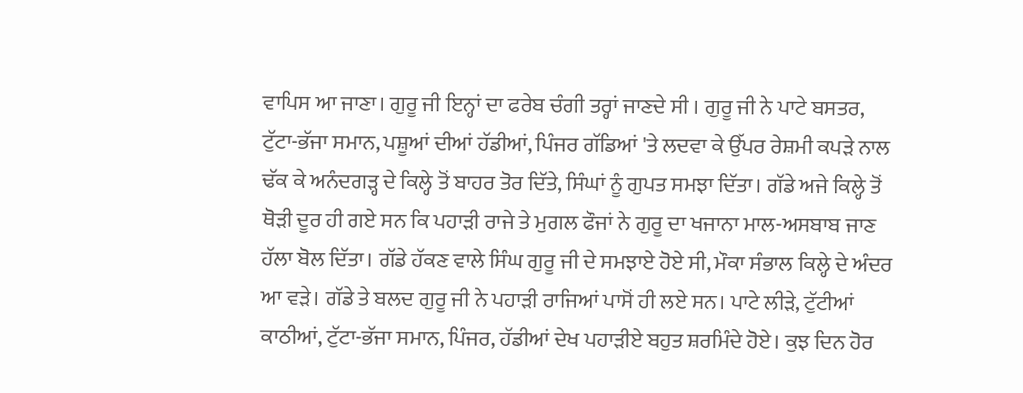ਵਾਪਿਸ ਆ ਜਾਣਾ। ਗੁਰੂ ਜੀ ਇਨ੍ਹਾਂ ਦਾ ਫਰੇਬ ਚੰਗੀ ਤਰ੍ਹਾਂ ਜਾਣਦੇ ਸੀ । ਗੁਰੂ ਜੀ ਨੇ ਪਾਟੇ ਬਸਤਰ, ਟੁੱਟਾ-ਭੱਜਾ ਸਮਾਨ, ਪਸ਼ੂਆਂ ਦੀਆਂ ਹੱਡੀਆਂ, ਪਿੰਜਰ ਗੱਡਿਆਂ 'ਤੇ ਲਦਵਾ ਕੇ ਉੱਪਰ ਰੇਸ਼ਮੀ ਕਪੜੇ ਨਾਲ ਢੱਕ ਕੇ ਅਨੰਦਗੜ੍ਹ ਦੇ ਕਿਲ੍ਹੇ ਤੋਂ ਬਾਹਰ ਤੋਰ ਦਿੱਤੇ, ਸਿੰਘਾਂ ਨੂੰ ਗੁਪਤ ਸਮਝਾ ਦਿੱਤਾ। ਗੱਡੇ ਅਜੇ ਕਿਲ੍ਹੇ ਤੋਂ ਥੋੜੀ ਦੂਰ ਹੀ ਗਏ ਸਨ ਕਿ ਪਹਾੜੀ ਰਾਜੇ ਤੇ ਮੁਗਲ ਫੌਜਾਂ ਨੇ ਗੁਰੂ ਦਾ ਖਜਾਨਾ ਮਾਲ-ਅਸਬਾਬ ਜਾਣ ਹੱਲਾ ਬੋਲ ਦਿੱਤਾ। ਗੱਡੇ ਹੱਕਣ ਵਾਲੇ ਸਿੰਘ ਗੁਰੂ ਜੀ ਦੇ ਸਮਝਾਏ ਹੋਏ ਸੀ, ਮੌਕਾ ਸੰਭਾਲ ਕਿਲ੍ਹੇ ਦੇ ਅੰਦਰ ਆ ਵੜੇ। ਗੱਡੇ ਤੇ ਬਲਦ ਗੁਰੂ ਜੀ ਨੇ ਪਹਾੜੀ ਰਾਜਿਆਂ ਪਾਸੋਂ ਹੀ ਲਏ ਸਨ। ਪਾਟੇ ਲੀੜੇ, ਟੁੱਟੀਆਂ ਕਾਠੀਆਂ, ਟੁੱਟਾ-ਭੱਜਾ ਸਮਾਨ, ਪਿੰਜਰ, ਹੱਡੀਆਂ ਦੇਖ ਪਹਾੜੀਏ ਬਹੁਤ ਸ਼ਰਮਿੰਦੇ ਹੋਏ। ਕੁਝ ਦਿਨ ਹੋਰ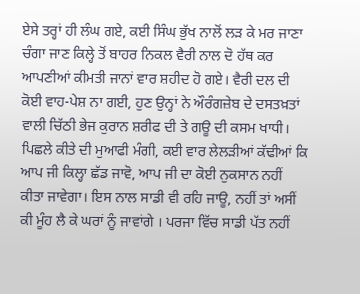ਏਸੇ ਤਰ੍ਹਾਂ ਹੀ ਲੰਘ ਗਏ, ਕਈ ਸਿੰਘ ਭੁੱਖ ਨਾਲੋਂ ਲੜ ਕੇ ਮਰ ਜਾਣਾ ਚੰਗਾ ਜਾਣ ਕਿਲ੍ਹੇ ਤੋਂ ਬਾਹਰ ਨਿਕਲ ਵੈਰੀ ਨਾਲ ਦੋ ਹੱਥ ਕਰ ਆਪਣੀਆਂ ਕੀਮਤੀ ਜਾਨਾਂ ਵਾਰ ਸ਼ਹੀਦ ਹੋ ਗਏ। ਵੈਰੀ ਦਲ ਦੀ ਕੋਈ ਵਾਹ-ਪੇਸ਼ ਨਾ ਗਈ, ਹੁਣ ਉਨ੍ਹਾਂ ਨੇ ਔਰੰਗਜ਼ੇਬ ਦੇ ਦਸਤਖ਼ਤਾਂ ਵਾਲੀ ਚਿੱਠੀ ਭੇਜ ਕੁਰਾਨ ਸ਼ਰੀਫ ਦੀ ਤੇ ਗਊ ਦੀ ਕਸਮ ਖਾਧੀ। ਪਿਛਲੇ ਕੀਤੇ ਦੀ ਮੁਆਫੀ ਮੰਗੀ, ਕਈ ਵਾਰ ਲੇਲੜੀਆਂ ਕੱਢੀਆਂ ਕਿ ਆਪ ਜੀ ਕਿਲ੍ਹਾ ਛੱਡ ਜਾਵੋ, ਆਪ ਜੀ ਦਾ ਕੋਈ ਨੁਕਸਾਨ ਨਹੀਂ ਕੀਤਾ ਜਾਵੇਗਾ। ਇਸ ਨਾਲ ਸਾਡੀ ਵੀ ਰਹਿ ਜਾਊ, ਨਹੀਂ ਤਾਂ ਅਸੀਂ ਕੀ ਮੂੰਹ ਲੈ ਕੇ ਘਰਾਂ ਨੂੰ ਜਾਵਾਂਗੇ । ਪਰਜਾ ਵਿੱਚ ਸਾਡੀ ਪੱਤ ਨਹੀਂ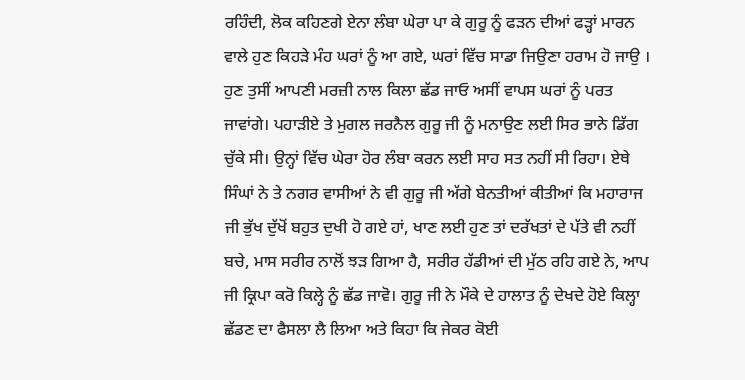ਰਹਿੰਦੀ, ਲੋਕ ਕਹਿਣਗੇ ਏਨਾ ਲੰਬਾ ਘੇਰਾ ਪਾ ਕੇ ਗੁਰੂ ਨੂੰ ਫੜਨ ਦੀਆਂ ਫੜ੍ਹਾਂ ਮਾਰਨ ਵਾਲੇ ਹੁਣ ਕਿਹੜੇ ਮੰਹ ਘਰਾਂ ਨੂੰ ਆ ਗਏ, ਘਰਾਂ ਵਿੱਚ ਸਾਡਾ ਜਿਉਣਾ ਹਰਾਮ ਹੋ ਜਾਉ । ਹੁਣ ਤੁਸੀਂ ਆਪਣੀ ਮਰਜ਼ੀ ਨਾਲ ਕਿਲਾ ਛੱਡ ਜਾਓ ਅਸੀਂ ਵਾਪਸ ਘਰਾਂ ਨੂੰ ਪਰਤ ਜਾਵਾਂਗੇ। ਪਹਾੜੀਏ ਤੇ ਮੁਗਲ ਜਰਨੈਲ ਗੁਰੂ ਜੀ ਨੂੰ ਮਨਾਉਣ ਲਈ ਸਿਰ ਭਾਨੇ ਡਿੱਗ ਚੁੱਕੇ ਸੀ। ਉਨ੍ਹਾਂ ਵਿੱਚ ਘੇਰਾ ਹੋਰ ਲੰਬਾ ਕਰਨ ਲਈ ਸਾਹ ਸਤ ਨਹੀਂ ਸੀ ਰਿਹਾ। ਏਥੇ ਸਿੰਘਾਂ ਨੇ ਤੇ ਨਗਰ ਵਾਸੀਆਂ ਨੇ ਵੀ ਗੁਰੂ ਜੀ ਅੱਗੇ ਬੇਨਤੀਆਂ ਕੀਤੀਆਂ ਕਿ ਮਹਾਰਾਜ ਜੀ ਭੁੱਖ ਦੁੱਖੋਂ ਬਹੁਤ ਦੁਖੀ ਹੋ ਗਏ ਹਾਂ, ਖਾਣ ਲਈ ਹੁਣ ਤਾਂ ਦਰੱਖਤਾਂ ਦੇ ਪੱਤੇ ਵੀ ਨਹੀਂ ਬਚੇ, ਮਾਸ ਸਰੀਰ ਨਾਲੋਂ ਝੜ ਗਿਆ ਹੈ, ਸਰੀਰ ਹੱਡੀਆਂ ਦੀ ਮੁੱਠ ਰਹਿ ਗਏ ਨੇ, ਆਪ ਜੀ ਕ੍ਰਿਪਾ ਕਰੋ ਕਿਲ੍ਹੇ ਨੂੰ ਛੱਡ ਜਾਵੋ। ਗੁਰੂ ਜੀ ਨੇ ਮੌਕੇ ਦੇ ਹਾਲਾਤ ਨੂੰ ਦੇਖਦੇ ਹੋਏ ਕਿਲ੍ਹਾ ਛੱਡਣ ਦਾ ਫੈਸਲਾ ਲੈ ਲਿਆ ਅਤੇ ਕਿਹਾ ਕਿ ਜੇਕਰ ਕੋਈ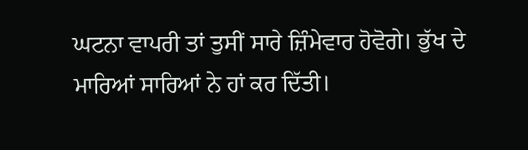ਘਟਨਾ ਵਾਪਰੀ ਤਾਂ ਤੁਸੀਂ ਸਾਰੇ ਜ਼ਿੰਮੇਵਾਰ ਹੋਵੋਗੇ। ਭੁੱਖ ਦੇ ਮਾਰਿਆਂ ਸਾਰਿਆਂ ਨੇ ਹਾਂ ਕਰ ਦਿੱਤੀ।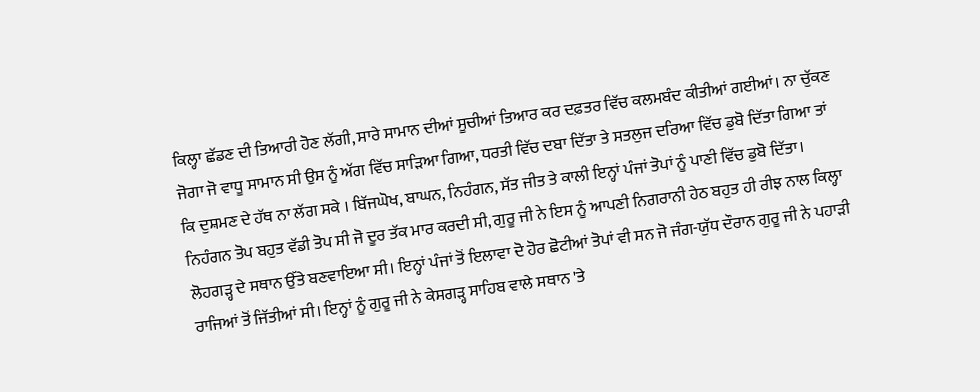ਕਿਲ੍ਹਾ ਛੱਡਣ ਦੀ ਤਿਆਰੀ ਹੋਣ ਲੱਗੀ, ਸਾਰੇ ਸਾਮਾਨ ਦੀਆਂ ਸੂਚੀਆਂ ਤਿਆਰ ਕਰ ਦਫ਼ਤਰ ਵਿੱਚ ਕਲਮਬੰਦ ਕੀਤੀਆਂ ਗਈਆਂ। ਨਾ ਚੁੱਕਣ ਜੋਗਾ ਜੋ ਵਾਧੂ ਸਾਮਾਨ ਸੀ ਉਸ ਨੂੰ ਅੱਗ ਵਿੱਚ ਸਾੜਿਆ ਗਿਆ, ਧਰਤੀ ਵਿੱਚ ਦਬਾ ਦਿੱਤਾ ਤੇ ਸਤਲੁਜ ਦਰਿਆ ਵਿੱਚ ਡੁਬੋ ਦਿੱਤਾ ਗਿਆ ਤਾਂ ਕਿ ਦੁਸ਼ਮਣ ਦੇ ਹੱਥ ਨਾ ਲੱਗ ਸਕੇ । ਬਿੱਜਘੋਖ, ਬਾਘਨ, ਨਿਹੰਗਨ, ਸੱਤ ਜੀਤ ਤੇ ਕਾਲੀ ਇਨ੍ਹਾਂ ਪੰਜਾਂ ਤੋਪਾਂ ਨੂੰ ਪਾਣੀ ਵਿੱਚ ਡੁਬੋ ਦਿੱਤਾ। ਨਿਹੰਗਨ ਤੋਪ ਬਹੁਤ ਵੱਡੀ ਤੋਪ ਸੀ ਜੋ ਦੂਰ ਤੱਕ ਮਾਰ ਕਰਦੀ ਸੀ, ਗੁਰੂ ਜੀ ਨੇ ਇਸ ਨੂੰ ਆਪਣੀ ਨਿਗਰਾਨੀ ਹੇਠ ਬਹੁਤ ਹੀ ਰੀਝ ਨਾਲ ਕਿਲ੍ਹਾ ਲੋਹਗੜ੍ਹ ਦੇ ਸਥਾਨ ਉੱਤੇ ਬਣਵਾਇਆ ਸੀ। ਇਨ੍ਹਾਂ ਪੰਜਾਂ ਤੋਂ ਇਲਾਵਾ ਦੋ ਹੋਰ ਛੋਟੀਆਂ ਤੋਪਾਂ ਵੀ ਸਨ ਜੋ ਜੰਗ-ਯੁੱਧ ਦੌਰਾਨ ਗੁਰੂ ਜੀ ਨੇ ਪਹਾੜੀ ਰਾਜਿਆਂ ਤੋਂ ਜਿੱਤੀਆਂ ਸੀ। ਇਨ੍ਹਾਂ ਨੂੰ ਗੁਰੂ ਜੀ ਨੇ ਕੇਸਗੜ੍ਹ ਸਾਹਿਬ ਵਾਲੇ ਸਥਾਨ 'ਤੇ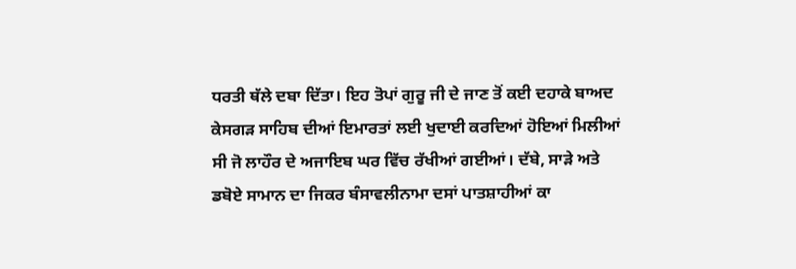ਧਰਤੀ ਥੱਲੇ ਦਬਾ ਦਿੱਤਾ। ਇਹ ਤੋਪਾਂ ਗੁਰੂ ਜੀ ਦੇ ਜਾਣ ਤੋਂ ਕਈ ਦਹਾਕੇ ਬਾਅਦ ਕੇਸਗੜ ਸਾਹਿਬ ਦੀਆਂ ਇਮਾਰਤਾਂ ਲਈ ਖੁਦਾਈ ਕਰਦਿਆਂ ਹੋਇਆਂ ਮਿਲੀਆਂ ਸੀ ਜੋ ਲਾਹੌਰ ਦੇ ਅਜਾਇਬ ਘਰ ਵਿੱਚ ਰੱਖੀਆਂ ਗਈਆਂ। ਦੱਬੇ, ਸਾੜੇ ਅਤੇ ਡਬੋਏ ਸਾਮਾਨ ਦਾ ਜਿਕਰ ਬੰਸਾਵਲੀਨਾਮਾ ਦਸਾਂ ਪਾਤਸ਼ਾਹੀਆਂ ਕਾ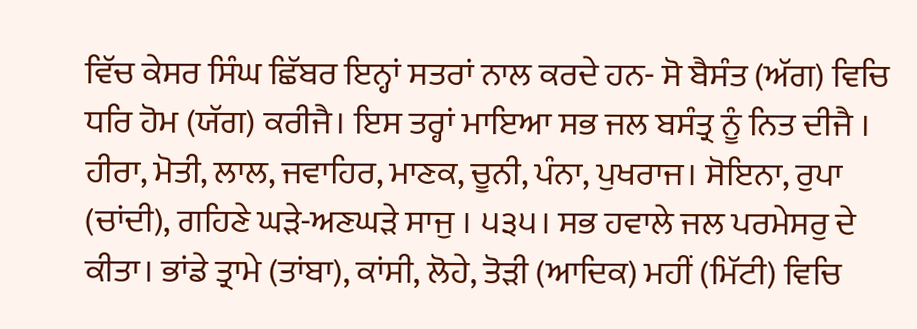ਵਿੱਚ ਕੇਸਰ ਸਿੰਘ ਛਿੱਬਰ ਇਨ੍ਹਾਂ ਸਤਰਾਂ ਨਾਲ ਕਰਦੇ ਹਨ- ਸੋ ਬੈਸੰਤ (ਅੱਗ) ਵਿਚਿ ਧਰਿ ਹੋਮ (ਯੱਗ) ਕਰੀਜੈ। ਇਸ ਤਰ੍ਹਾਂ ਮਾਇਆ ਸਭ ਜਲ ਬਸੰਤ੍ਰ ਨੂੰ ਨਿਤ ਦੀਜੈ । ਹੀਰਾ, ਮੋਤੀ, ਲਾਲ, ਜਵਾਹਿਰ, ਮਾਣਕ, ਚੂਨੀ, ਪੰਨਾ, ਪੁਖਰਾਜ। ਸੋਇਨਾ, ਰੁਪਾ (ਚਾਂਦੀ), ਗਹਿਣੇ ਘੜੇ-ਅਣਘੜੇ ਸਾਜੁ । ੫੩੫। ਸਭ ਹਵਾਲੇ ਜਲ ਪਰਮੇਸਰੁ ਦੇ ਕੀਤਾ। ਭਾਂਡੇ ਤ੍ਰਾਮੇ (ਤਾਂਬਾ), ਕਾਂਸੀ, ਲੋਹੇ, ਤੋੜੀ (ਆਦਿਕ) ਮਹੀਂ (ਮਿੱਟੀ) ਵਿਚਿ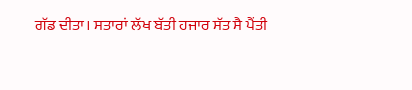ਗੱਡ ਦੀਤਾ। ਸਤਾਰਾਂ ਲੱਖ ਬੱਤੀ ਹਜਾਰ ਸੱਤ ਸੈ ਪੈਂਤੀ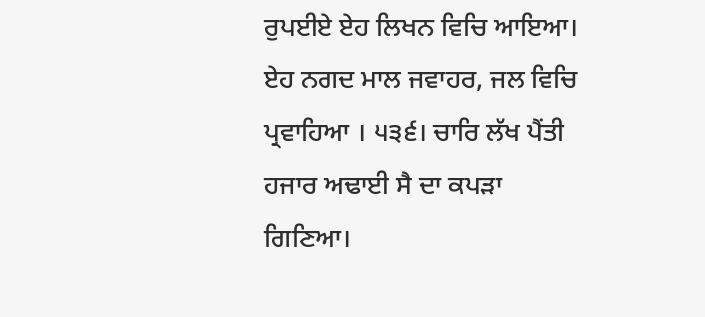ਰੁਪਈਏ ਏਹ ਲਿਖਨ ਵਿਚਿ ਆਇਆ। ਏਹ ਨਗਦ ਮਾਲ ਜਵਾਹਰ, ਜਲ ਵਿਚਿ ਪ੍ਰਵਾਹਿਆ । ੫੩੬। ਚਾਰਿ ਲੱਖ ਪੈਂਤੀ ਹਜਾਰ ਅਢਾਈ ਸੈ ਦਾ ਕਪੜਾ ਗਿਣਿਆ।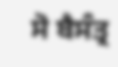ਸੋ ਬੈਸੰਤ੍ਰ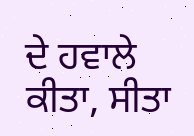ਦੇ ਹਵਾਲੇ ਕੀਤਾ, ਸੀਤਾ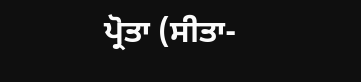ਪ੍ਰੋਤਾ (ਸੀਤਾ-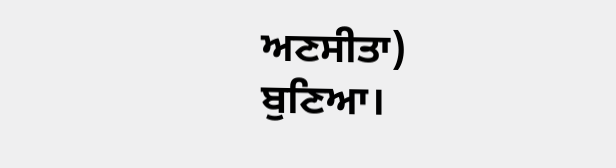ਅਣਸੀਤਾ) ਬੁਣਿਆ।